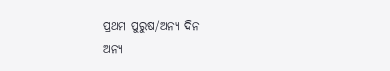ପ୍ରଥମ ପୁରୁଷ/ଅନ୍ୟ ଦିନ
ଅନ୍ୟ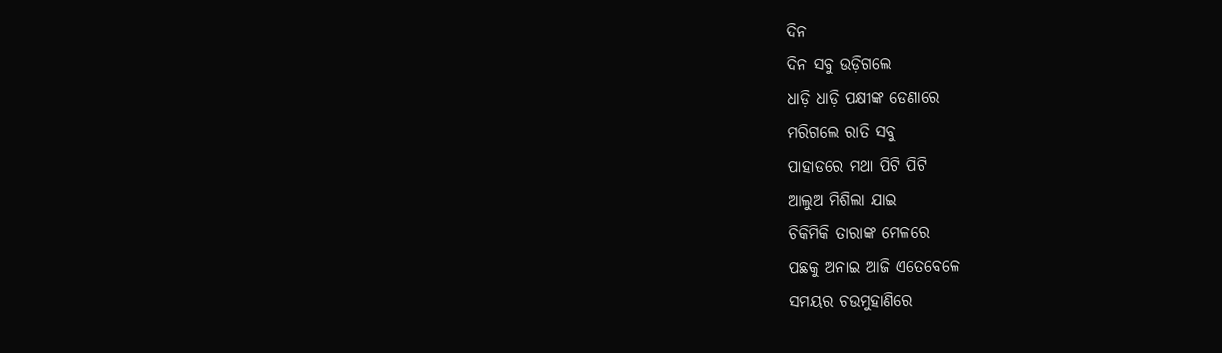ଦିନ
ଦିନ ସବୁ ଉଡ଼ିଗଲେ
ଧାଡ଼ି ଧାଡ଼ି ପକ୍ଷୀଙ୍କ ଡେଣାରେ
ମରିଗଲେ ରାତି ସବୁ
ପାହାଡରେ ମଥା ପିଟି ପିଟି
ଆଲୁଅ ମିଶିଲା ଯାଇ
ଚିକିମିକି ତାରାଙ୍କ ମେଳରେ
ପଛକୁ ଅନାଇ ଆଜି ଏତେବେଳେ
ସମୟର ଚଉମୁହାଣିରେ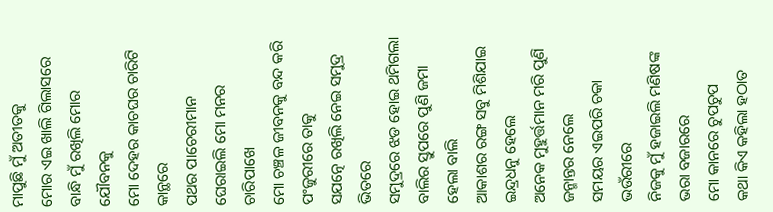ମାପୁଛି ମୁଁ ଅତୀତକୁ
ମୋର ଏଇ ଖାଲି ଗିଲାସରେ
ବାନ୍ଧି ମୁଁ ରଖିଲି ମୋର ଯୌବନକୁ
ମୋ ଦେହର କାଚଘର ଚାରିଟି କାନ୍ଥରେ
ପଥର ପାଚେରୀମାନ
ଘେରାଇଲି ମୋ ମନର ଚାରିପାଖେ
ମୋ ଚଞ୍ଚଳ ଜୀବନକୁ ବନ୍ଦ କରି
ପଂଜୁରୀରେ ତାକୁ
ସଯତ୍ନେ ରଖିଲି ନେଇ ସମୁଦ୍ର ଭିତରେ
ସମୁଦ୍ରରେ ଝଡ ହୋଇ ଥମିଗଲା
ବାଲିର ସ୍ତୁପରେ ପୁଣି ଜମା ହେଲା ବାଲି
ଆକାଶର ରଙ୍ଗ ସବୁ ମିଶିଯାଇ ଇନ୍ଦ୍ରଧନୁ ହେଲେ
ଅନେକ ମୁହୁର୍ତ୍ତମାନ ମରି ପୁଣି ଜନ୍ମାନ୍ତର ନେଲେ
ସମୟର ଏଇପରି ଚକା ଭଉଁରୀରେ
ନିଜକୁ ମୁଁ ହଜାଇଲି ମଣିଷଙ୍କ ଭରା ବଜାରରେ
ମୋ କାନରେ ଚୁପଚୁପ
କଥା କିଏ କହିଲା ହଠାତ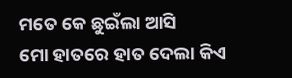ମତେ କେ ଛୁଇଁଲା ଆସି
ମୋ ହାତରେ ହାତ ଦେଲା କିଏ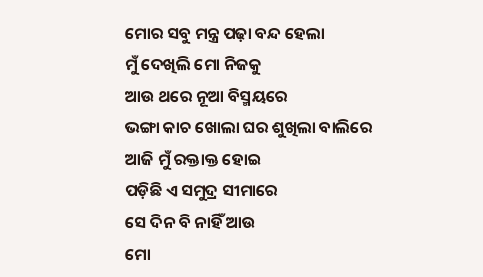ମୋର ସବୁ ମନ୍ତ୍ର ପଢ଼ା ବନ୍ଦ ହେଲା
ମୁଁ ଦେଖିଲି ମୋ ନିଜକୁ
ଆଉ ଥରେ ନୂଆ ବିସ୍ମୟରେ
ଭଙ୍ଗା କାଚ ଖୋଲା ଘର ଶୁଖିଲା ବାଲିରେ
ଆଜି ମୁଁ ରକ୍ତାକ୍ତ ହୋଇ
ପଡ଼ିଛି ଏ ସମୁଦ୍ର ସୀମାରେ
ସେ ଦିନ ବି ନାହିଁ ଆଉ
ମୋ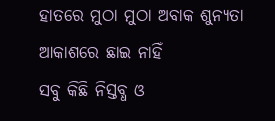ହାତରେ ମୁଠା ମୁଠା ଅବାକ ଶୁନ୍ୟତା
ଆକାଶରେ ଛାଇ ନାହିଁ
ସବୁ କିଛି ନିସ୍ତବ୍ଧ ଓ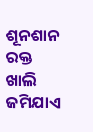ଶୂନଶାନ
ରକ୍ତ ଖାଲି ଜମିଯାଏ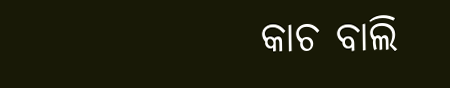କାଚ ବାଲି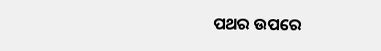ପଥର ଉପରେ